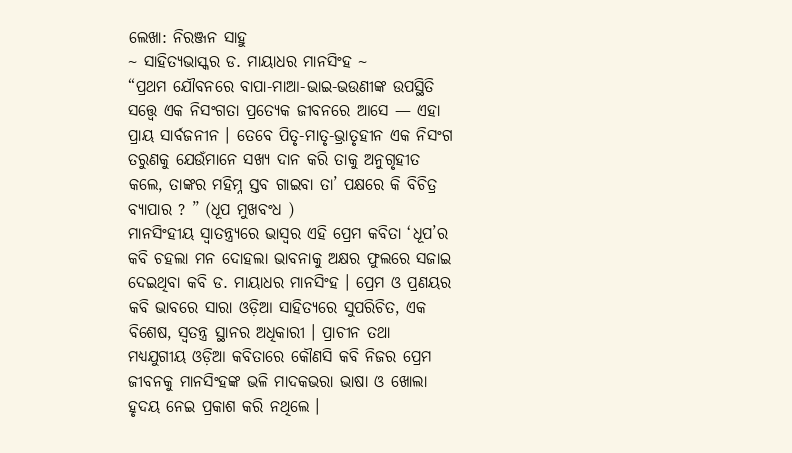ଲେଖା: ନିରଞ୍ଜନ ସାହୁ
~ ସାହିତ୍ୟଭାସ୍କର ଡ. ମାୟାଧର ମାନସିଂହ ~
“ପ୍ରଥମ ଯୌବନରେ ବାପା-ମାଆ-ଭାଇ-ଭଉଣୀଙ୍କ ଉପସ୍ଥିତି ସତ୍ତ୍ୱେ ଏକ ନିସଂଗତା ପ୍ରତ୍ୟେକ ଜୀବନରେ ଆସେ — ଏହା ପ୍ରାୟ ସାର୍ବଜନୀନ । ତେବେ ପିତୃ-ମାତୃ-ଭ୍ରାତୃହୀନ ଏକ ନିସଂଗ ତରୁଣକୁ ଯେଉଁମାନେ ସଖ୍ୟ ଦାନ କରି ତାକୁ ଅନୁଗୃହୀତ କଲେ, ତାଙ୍କର ମହିମ୍ନ ସ୍ତବ ଗାଇବା ତା’ ପକ୍ଷରେ କି ବିଚିତ୍ର ବ୍ୟାପାର ? ” (ଧୂପ ମୁଖବଂଧ )
ମାନସିଂହୀୟ ସ୍ଵାତନ୍ତ୍ର୍ୟରେ ଭାସ୍ଵର ଏହି ପ୍ରେମ କବିତା ‘ଧୂପ’ର କବି ଚହଲା ମନ ଦୋହଲା ଭାବନାକୁ ଅକ୍ଷର ଫୁଲରେ ସଜାଇ ଦେଇଥିବା କବି ଡ. ମାୟାଧର ମାନସିଂହ । ପ୍ରେମ ଓ ପ୍ରଣୟର କବି ଭାବରେ ସାରା ଓଡ଼ିଆ ସାହିତ୍ୟରେ ସୁପରିଚିତ, ଏକ ବିଶେଷ, ସ୍ଵତନ୍ତ୍ର ସ୍ଥାନର ଅଧିକାରୀ । ପ୍ରାଚୀନ ତଥା ମଧ୍ୟଯୁଗୀୟ ଓଡ଼ିଆ କବିତାରେ କୌଣସି କବି ନିଜର ପ୍ରେମ ଜୀବନକୁ ମାନସିଂହଙ୍କ ଭଳି ମାଦକଭରା ଭାଷା ଓ ଖୋଲା ହୃଦୟ ନେଇ ପ୍ରକାଶ କରି ନଥିଲେ ।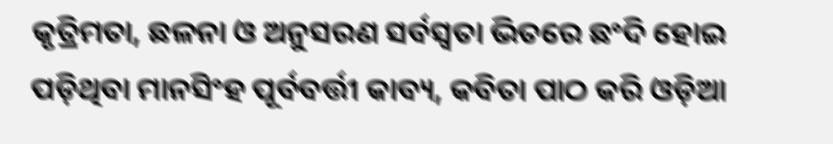କୃତ୍ରିମତା, ଛଳନା ଓ ଅନୁସରଣ ସର୍ବସ୍ଵତା ଭିତରେ ଛଂଦି ହୋଇ ପଡ଼ିଥିବା ମାନସିଂହ ପୂର୍ବବର୍ତ୍ତୀ କାବ୍ୟ, କବିତା ପାଠ କରି ଓଡ଼ିଆ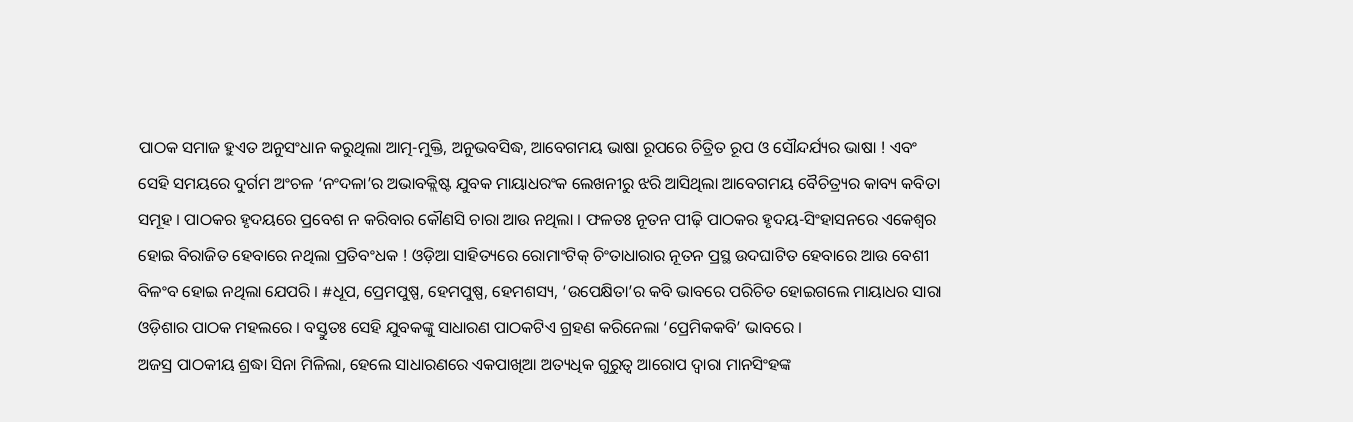ପାଠକ ସମାଜ ହୁଏତ ଅନୁସଂଧାନ କରୁଥିଲା ଆତ୍ମ-ମୁକ୍ତି, ଅନୁଭବସିଦ୍ଧ, ଆବେଗମୟ ଭାଷା ରୂପରେ ଚିତ୍ରିତ ରୂପ ଓ ସୌନ୍ଦର୍ଯ୍ୟର ଭାଷା ! ଏବଂ ସେହି ସମୟରେ ଦୁର୍ଗମ ଅଂଚଳ ‘ନଂଦଳା’ର ଅଭାବକ୍ଲିଷ୍ଟ ଯୁବକ ମାୟାଧରଂକ ଲେଖନୀରୁ ଝରି ଆସିଥିଲା ଆବେଗମୟ ବୈଚିତ୍ର୍ୟର କାବ୍ୟ କବିତା ସମୂହ । ପାଠକର ହୃଦୟରେ ପ୍ରବେଶ ନ କରିବାର କୌଣସି ଚାରା ଆଉ ନଥିଲା । ଫଳତଃ ନୂତନ ପୀଢ଼ି ପାଠକର ହୃଦୟ-ସିଂହାସନରେ ଏକେଶ୍ଵର ହୋଇ ବିରାଜିତ ହେବାରେ ନଥିଲା ପ୍ରତିବଂଧକ ! ଓଡ଼ିଆ ସାହିତ୍ୟରେ ରୋମାଂଟିକ୍ ଚିଂତାଧାରାର ନୂତନ ପ୍ରସ୍ଥ ଉଦଘାଟିତ ହେବାରେ ଆଉ ବେଶୀ ବିଳଂବ ହୋଇ ନଥିଲା ଯେପରି । #ଧୂପ, ପ୍ରେମପୁଷ୍ପ, ହେମପୁଷ୍ପ, ହେମଶସ୍ୟ, ‘ଉପେକ୍ଷିତା’ର କବି ଭାବରେ ପରିଚିତ ହୋଇଗଲେ ମାୟାଧର ସାରା ଓଡ଼ିଶାର ପାଠକ ମହଲରେ । ବସ୍ତୁତଃ ସେହି ଯୁବକଙ୍କୁ ସାଧାରଣ ପାଠକଟିଏ ଗ୍ରହଣ କରିନେଲା ‘ପ୍ରେମିକକବି’ ଭାବରେ ।
ଅଜସ୍ର ପାଠକୀୟ ଶ୍ରଦ୍ଧା ସିନା ମିଳିଲା, ହେଲେ ସାଧାରଣରେ ଏକପାଖିଆ ଅତ୍ୟଧିକ ଗୁରୁତ୍ଵ ଆରୋପ ଦ୍ଵାରା ମାନସିଂହଙ୍କ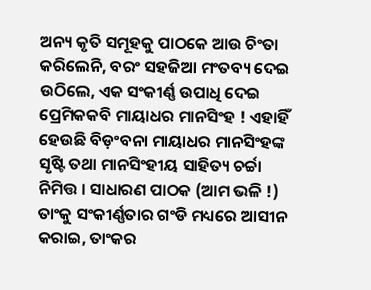ଅନ୍ୟ କୃତି ସମୂହକୁ ପାଠକେ ଆଉ ଚିଂତା କରିଲେନି, ବରଂ ସହଜିଆ ମଂତବ୍ୟ ଦେଇ ଉଠିଲେ, ଏକ ସଂକୀର୍ଣ୍ଣ ଉପାଧି ଦେଇ ପ୍ରେମିକକବି ମାୟାଧର ମାନସିଂହ ! ଏହାହିଁ ହେଉଛି ବିଡ଼ଂବନା ମାୟାଧର ମାନସିଂହଙ୍କ ସୃଷ୍ଟି ତଥା ମାନସିଂହୀୟ ସାହିତ୍ୟ ଚର୍ଚ୍ଚା ନିମିତ୍ତ । ସାଧାରଣ ପାଠକ (ଆମ ଭଳି !) ତାଂକୁ ସଂକୀର୍ଣ୍ଣତାର ଗଂଡି ମଧ୍ୟରେ ଆସୀନ କରାଇ, ତାଂକର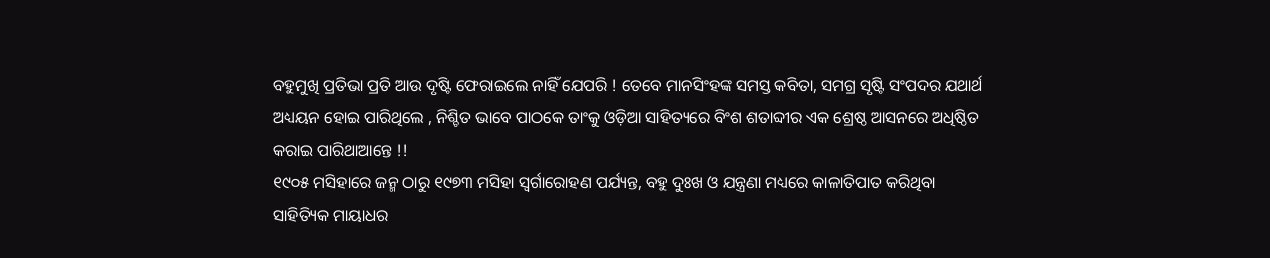ବହୁମୁଖି ପ୍ରତିଭା ପ୍ରତି ଆଉ ଦୃଷ୍ଟି ଫେରାଇଲେ ନାହିଁ ଯେପରି ! ତେବେ ମାନସିଂହଙ୍କ ସମସ୍ତ କବିତା, ସମଗ୍ର ସୃଷ୍ଟି ସଂପଦର ଯଥାର୍ଥ ଅଧ୍ୟୟନ ହୋଇ ପାରିଥିଲେ , ନିଶ୍ଚିତ ଭାବେ ପାଠକେ ତାଂକୁ ଓଡ଼ିଆ ସାହିତ୍ୟରେ ବିଂଶ ଶତାବ୍ଦୀର ଏକ ଶ୍ରେଷ୍ଠ ଆସନରେ ଅଧିଷ୍ଠିତ କରାଇ ପାରିଥାଆନ୍ତେ !!
୧୯୦୫ ମସିହାରେ ଜନ୍ମ ଠାରୁ ୧୯୭୩ ମସିହା ସ୍ଵର୍ଗାରୋହଣ ପର୍ଯ୍ୟନ୍ତ, ବହୁ ଦୁଃଖ ଓ ଯନ୍ତ୍ରଣା ମଧ୍ୟରେ କାଳାତିପାତ କରିଥିବା ସାହିତ୍ୟିକ ମାୟାଧର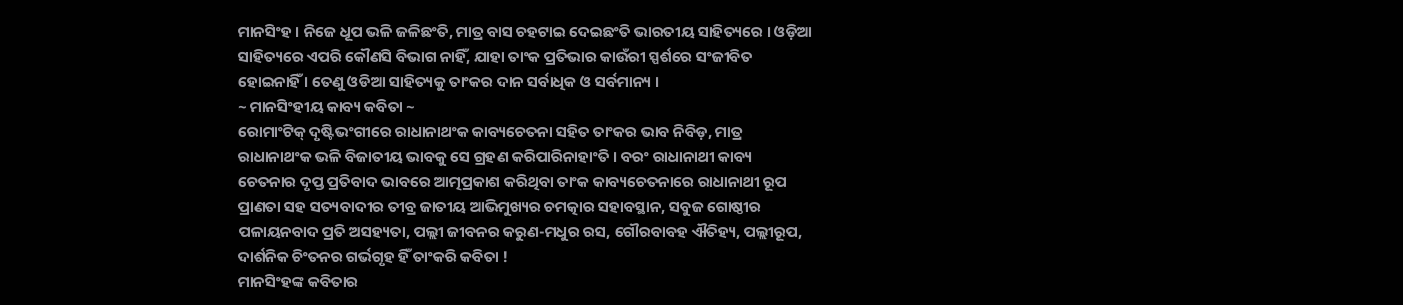ମାନସିଂହ । ନିଜେ ଧୂପ ଭଳି ଜଳିଛଂତି, ମାତ୍ର ବାସ ଚହଟାଇ ଦେଇଛଂତି ଭାରତୀୟ ସାହିତ୍ୟରେ । ଓଡ଼ିଆ ସାହିତ୍ୟରେ ଏପରି କୌଣସି ବିଭାଗ ନାହିଁ, ଯାହା ତାଂକ ପ୍ରତିଭାର କାଉଁରୀ ସ୍ପର୍ଶରେ ସଂଜୀବିତ ହୋଇନାହିଁ । ତେଣୁ ଓଡିଆ ସାହିତ୍ୟକୁ ତାଂକର ଦାନ ସର୍ବାଧିକ ଓ ସର୍ବମାନ୍ୟ ।
~ ମାନସିଂହୀୟ କାବ୍ୟ କବିତା ~
ରୋମାଂଟିକ୍ ଦୃଷ୍ଟିଭଂଗୀରେ ରାଧାନାଥଂକ କାବ୍ୟଚେତନା ସହିତ ତାଂକର ଭାବ ନିବିଡ଼, ମାତ୍ର ରାଧାନାଥଂକ ଭଳି ବିଜାତୀୟ ଭାବକୁ ସେ ଗ୍ରହଣ କରିପାରିନାହାଂତି । ବରଂ ରାଧାନାଥୀ କାବ୍ୟ ଚେତନାର ଦୃପ୍ତ ପ୍ରତିବାଦ ଭାବରେ ଆତ୍ମପ୍ରକାଶ କରିଥିବା ତାଂକ କାବ୍ୟଚେତନାରେ ରାଧାନାଥୀ ରୂପ ପ୍ରାଣତା ସହ ସତ୍ୟବାଦୀର ତୀବ୍ର ଜାତୀୟ ଆଭିମୁଖ୍ୟର ଚମତ୍କାର ସହାବସ୍ଥାନ, ସବୁଜ ଗୋଷ୍ଠୀର ପଳାୟନବାଦ ପ୍ରତି ଅସହ୍ୟତା, ପଲ୍ଲୀ ଜୀବନର କରୁଣ-ମଧୁର ରସ, ଗୌରବାବହ ଐତିହ୍ୟ, ପଲ୍ଲୀରୂପ, ଦାର୍ଶନିକ ଚିଂତନର ଗର୍ଭଗୃହ ହିଁ ତାଂକରି କବିତା !
ମାନସିଂହଙ୍କ କବିତାର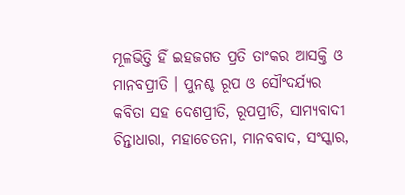ମୂଳଭିତ୍ତି ହିଁ ଇହଜଗତ ପ୍ରତି ତାଂକର ଆସକ୍ତି ଓ ମାନବପ୍ରୀତି । ପୁନଶ୍ଚ ରୂପ ଓ ସୌଂଦର୍ଯ୍ୟର କବିତା ସହ ଦେଶପ୍ରୀତି, ରୂପପ୍ରୀତି, ସାମ୍ୟବାଦୀ ଚିନ୍ତାଧାରା, ମହାଚେତନା, ମାନବବାଦ, ସଂସ୍କାର,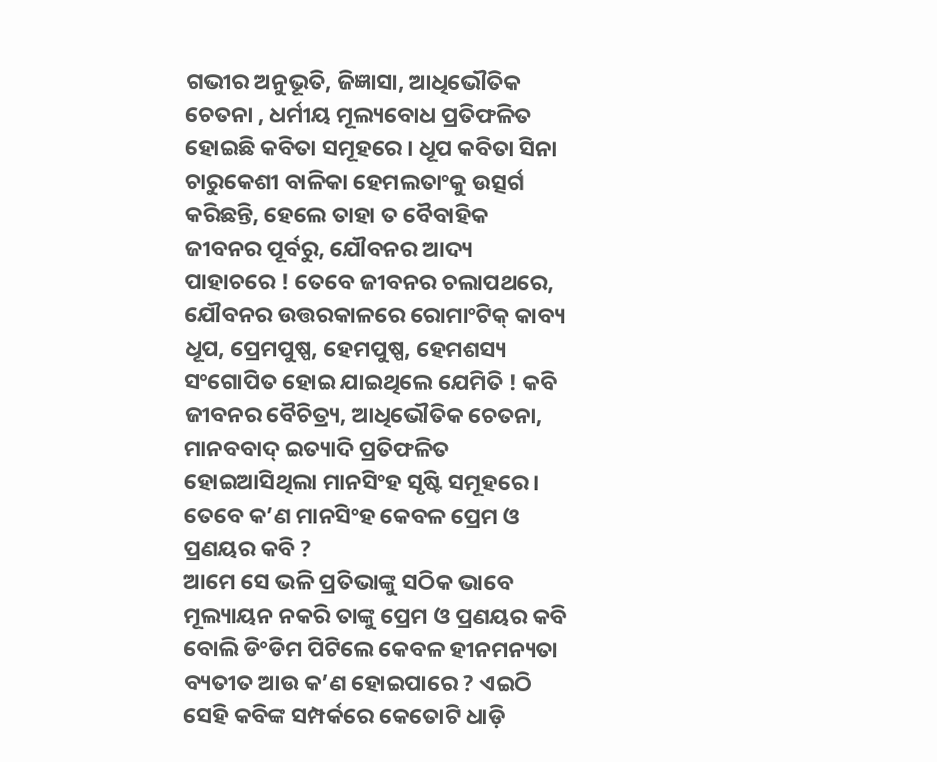ଗଭୀର ଅନୁଭୂତି, ଜିଜ୍ଞାସା, ଆଧିଭୌତିକ ଚେତନା , ଧର୍ମୀୟ ମୂଲ୍ୟବୋଧ ପ୍ରତିଫଳିତ ହୋଇଛି କବିତା ସମୂହରେ । ଧୂପ କବିତା ସିନା ଚାରୁକେଶୀ ବାଳିକା ହେମଲତାଂକୁ ଉତ୍ସର୍ଗ କରିଛନ୍ତି, ହେଲେ ତାହା ତ ବୈବାହିକ ଜୀବନର ପୂର୍ବରୁ, ଯୌବନର ଆଦ୍ୟ ପାହାଚରେ ! ତେବେ ଜୀବନର ଚଲାପଥରେ, ଯୌବନର ଉତ୍ତରକାଳରେ ରୋମାଂଟିକ୍ କାବ୍ୟ ଧୂପ, ପ୍ରେମପୁଷ୍ପ, ହେମପୁଷ୍ପ, ହେମଶସ୍ୟ ସଂଗୋପିତ ହୋଇ ଯାଇଥିଲେ ଯେମିତି ! କବି ଜୀବନର ବୈଚିତ୍ର୍ୟ, ଆଧିଭୌତିକ ଚେତନା, ମାନବବାଦ୍ ଇତ୍ୟାଦି ପ୍ରତିଫଳିତ ହୋଇଆସିଥିଲା ମାନସିଂହ ସୃଷ୍ଟି ସମୂହରେ । ତେବେ କ’ଣ ମାନସିଂହ କେବଳ ପ୍ରେମ ଓ ପ୍ରଣୟର କବି ?
ଆମେ ସେ ଭଳି ପ୍ରତିଭାଙ୍କୁ ସଠିକ ଭାବେ ମୂଲ୍ୟାୟନ ନକରି ତାଙ୍କୁ ପ୍ରେମ ଓ ପ୍ରଣୟର କବି ବୋଲି ଡିଂଡିମ ପିଟିଲେ କେବଳ ହୀନମନ୍ୟତା ବ୍ୟତୀତ ଆଉ କ’ଣ ହୋଇପାରେ ? ଏଇଠି ସେହି କବିଙ୍କ ସମ୍ପର୍କରେ କେତୋଟି ଧାଡ଼ି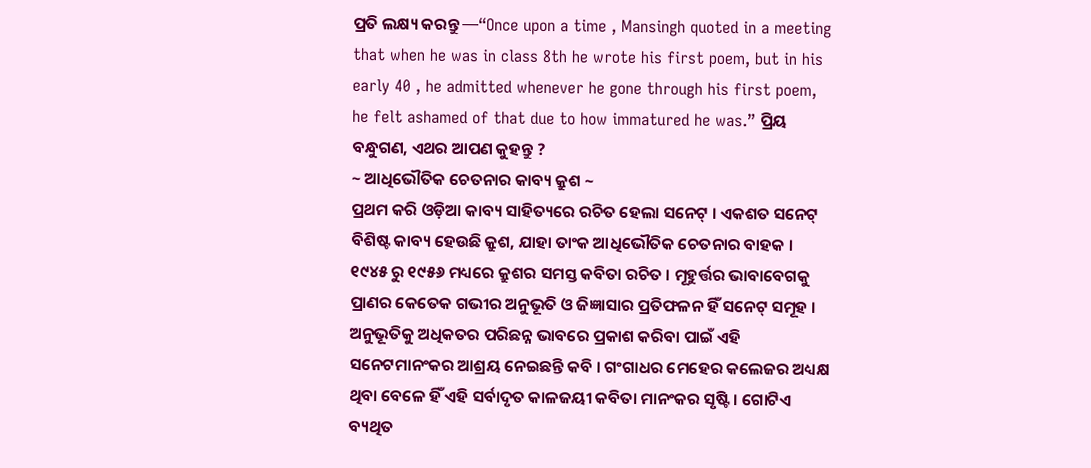ପ୍ରତି ଲକ୍ଷ୍ୟ କରନ୍ତୁ —“Once upon a time , Mansingh quoted in a meeting that when he was in class 8th he wrote his first poem, but in his early 40 , he admitted whenever he gone through his first poem, he felt ashamed of that due to how immatured he was.” ପ୍ରିୟ ବନ୍ଧୁଗଣ, ଏଥର ଆପଣ କୁହନ୍ତୁ ?
~ ଆଧିଭୌତିକ ଚେତନାର କାବ୍ୟ କ୍ରୁଶ ~
ପ୍ରଥମ କରି ଓଡ଼ିଆ କାବ୍ୟ ସାହିତ୍ୟରେ ରଚିତ ହେଲା ସନେଟ୍ । ଏକଶତ ସନେଟ୍ ବିଶିଷ୍ଟ କାବ୍ୟ ହେଉଛି କ୍ରୁଶ, ଯାହା ତାଂକ ଆଧିଭୌତିକ ଚେତନାର ବାହକ । ୧୯୪୫ ରୁ ୧୯୫୬ ମଧ୍ୟରେ କ୍ରୁଶର ସମସ୍ତ କବିତା ରଚିତ । ମୂହୁର୍ତ୍ତର ଭାବାବେଗକୁ ପ୍ରାଣର କେତେକ ଗଭୀର ଅନୁଭୂତି ଓ ଜିଜ୍ଞାସାର ପ୍ରତିଫଳନ ହିଁ ସନେଟ୍ ସମୂହ । ଅନୁଭୂତିକୁ ଅଧିକତର ପରିଛନ୍ନ ଭାବରେ ପ୍ରକାଶ କରିବା ପାଇଁ ଏହି ସନେଟମାନଂକର ଆଶ୍ରୟ ନେଇଛନ୍ତି କବି । ଗଂଗାଧର ମେହେର କଲେଜର ଅଧ୍ୟକ୍ଷ ଥିବା ବେଳେ ହିଁ ଏହି ସର୍ବାଦୃତ କାଳଜୟୀ କବିତା ମାନଂକର ସୃଷ୍ଟି । ଗୋଟିଏ ବ୍ୟଥିତ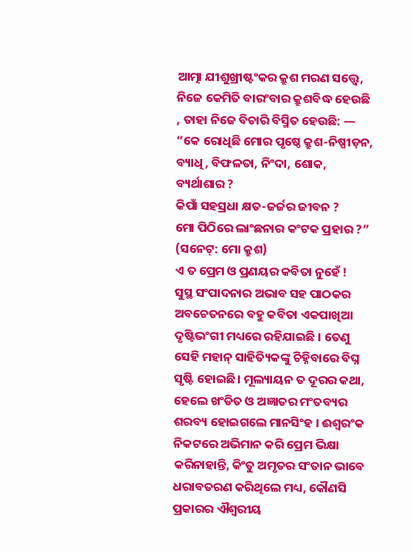ଆତ୍ମା ଯୀଶୁଖ୍ରୀଷ୍ଟଂକର କ୍ରୁଶ ମରଣ ସତ୍ତ୍ୱେ, ନିଜେ କେମିତି ବାରଂବାର କ୍ରୁଶବିଦ୍ଧ ହେଉଛି , ତାହା ନିଜେ ବିଚାରି ବିସ୍ମିତ ହେଉଛି: —
“କେ ରୋଧିଛି ମୋର ପୃଷ୍ଠେ କ୍ରୁଶ-ନିଷ୍ପୀଡ଼ନ,
ବ୍ୟାଧି, ବିଫଳତା, ନିଂଦା, ଶୋକ, ବ୍ୟର୍ଥାଶାର ?
କିପାଁ ସହସ୍ରଧା କ୍ଷତ-ଜର୍ଜର ଜୀବନ ?
ମୋ ପିଠିରେ ଲାଂଛନାର କଂଟକ ପ୍ରହାର ?”
(ସନେଟ୍: ମୋ କ୍ରୁଶ)
ଏ ତ ପ୍ରେମ ଓ ପ୍ରଣୟର କବିତା ନୁହେଁ !
ସୁସ୍ଥ ସଂପାଦନାର ଅଭାବ ସହ ପାଠକର ଅବଚେତନରେ ବହୁ କବିତା ଏକପାଖିଆ ଦୃଷ୍ଟିଭଂଗୀ ମଧ୍ୟରେ ରହିଯାଇଛି । ତେଣୁ ସେହି ମହାନ୍ ସାହିତ୍ୟିକଙ୍କୁ ଚିହ୍ନିବାରେ ବିଘ୍ନ ସୃଷ୍ଟି ହୋଇଛି। ମୂଲ୍ୟାୟନ ତ ଦୂରର କଥା, ହେଲେ ଖଂଡିତ ଓ ଅଜ୍ଞାତର ମଂତବ୍ୟର ଶରବ୍ୟ ହୋଇଗଲେ ମାନସିଂହ । ଈଶ୍ଵରଂକ ନିକଟରେ ଅଭିମାନ କରି ପ୍ରେମ ଭିକ୍ଷା କରିନାହାନ୍ତି, କିଂତୁ ଅମୃତର ସଂତାନ ଭାବେ ଧରାବତରଣ କରିଥିଲେ ମଧ୍ୟ, କୌଣସି ପ୍ରକାରର ଐଶ୍ୱରୀୟ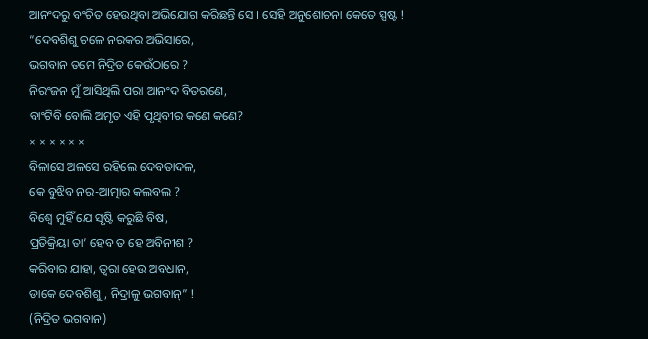ଆନଂଦରୁ ବଂଚିତ ହେଉଥିବା ଅଭିଯୋଗ କରିଛନ୍ତି ସେ । ସେହି ଅନୁଶୋଚନା କେତେ ସ୍ପଷ୍ଟ !
“ଦେବଶିଶୁ ଚଳେ ନରକର ଅଭିସାରେ,
ଭଗବାନ ତମେ ନିଦ୍ରିତ କେଉଁଠାରେ ?
ନିରଂଜନ ମୁଁ ଆସିଥିଲି ପରା ଆନଂଦ ବିତରଣେ,
ବାଂଟିବି ବୋଲି ଅମୃତ ଏହି ପୃଥିବୀର କଣେ କଣେ?
× × × × × ×
ବିଳାସେ ଅଳସେ ରହିଲେ ଦେବତାଦଳ,
କେ ବୁଝିବ ନର-ଆତ୍ମାର କଲବଲ ?
ବିଶ୍ଵେ ମୁହିଁ ଯେ ସୃଷ୍ଟି କରୁଛି ବିଷ,
ପ୍ରତିକ୍ରିୟା ତା’ ହେବ ତ ହେ ଅବିନୀଶ ?
କରିବାର ଯାହା, ତ୍ଵରା ହେଉ ଅବଧାନ,
ଡାକେ ଦେବଶିଶୁ, ନିଦ୍ରାଳୁ ଭଗବାନ୍” !
(ନିଦ୍ରିତ ଭଗବାନ)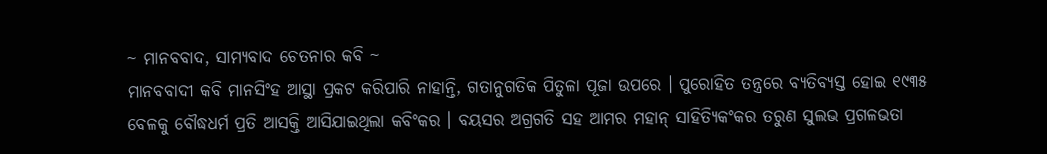~ ମାନବବାଦ, ସାମ୍ୟବାଦ ଚେତନାର କବି ~
ମାନବବାଦୀ କବି ମାନସିଂହ ଆସ୍ଥା ପ୍ରକଟ କରିପାରି ନାହାନ୍ତି, ଗତାନୁଗତିକ ପିତୁଳା ପୂଜା ଉପରେ । ପୁରୋହିତ ତନ୍ତ୍ରରେ ବ୍ୟତିବ୍ୟସ୍ତ ହୋଇ ୧୯୩୫ ବେଳକୁ ବୌଦ୍ଧଧର୍ମ ପ୍ରତି ଆସକ୍ତି ଆସିଯାଇଥିଲା କବିଂକର । ବୟସର ଅଗ୍ରଗତି ସହ ଆମର ମହାନ୍ ସାହିତ୍ୟିକଂକର ତରୁଣ ସୁଲଭ ପ୍ରଗଳଭତା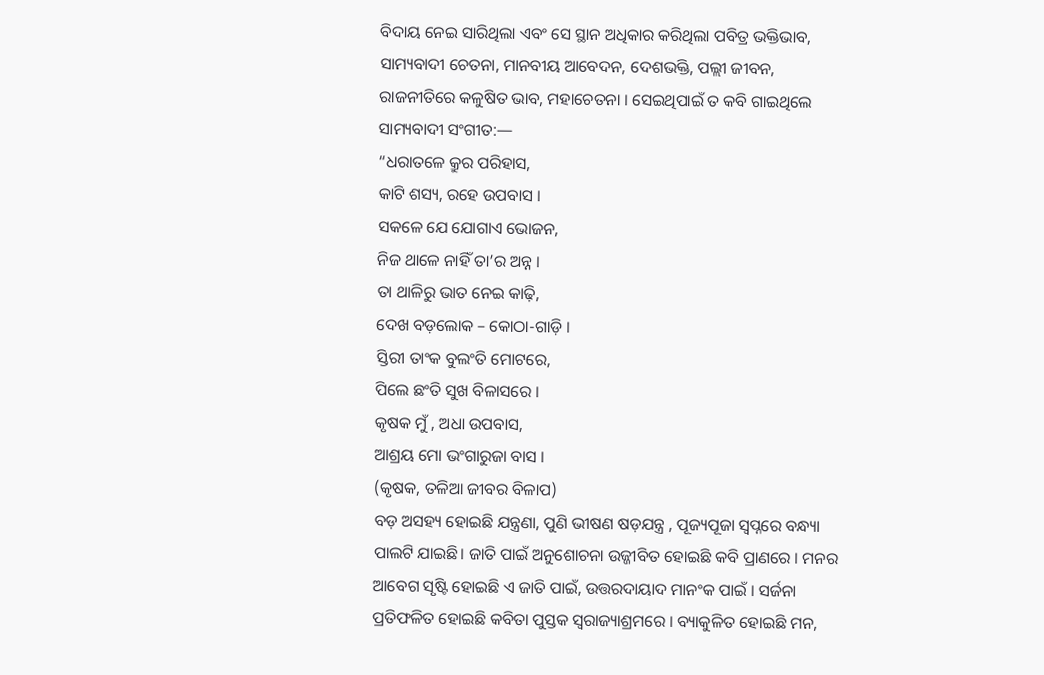ବିଦାୟ ନେଇ ସାରିଥିଲା ଏବଂ ସେ ସ୍ଥାନ ଅଧିକାର କରିଥିଲା ପବିତ୍ର ଭକ୍ତିଭାବ, ସାମ୍ୟବାଦୀ ଚେତନା, ମାନବୀୟ ଆବେଦନ, ଦେଶଭକ୍ତି, ପଲ୍ଲୀ ଜୀବନ, ରାଜନୀତିରେ କଳୁଷିତ ଭାବ, ମହାଚେତନା । ସେଇଥିପାଇଁ ତ କବି ଗାଇଥିଲେ ସାମ୍ୟବାଦୀ ସଂଗୀତ:—
“ଧରାତଳେ କ୍ରୁର ପରିହାସ,
କାଟି ଶସ୍ୟ, ରହେ ଉପବାସ ।
ସକଳେ ଯେ ଯୋଗାଏ ଭୋଜନ,
ନିଜ ଥାଳେ ନାହିଁ ତା’ର ଅନ୍ନ ।
ତା ଥାଳିରୁ ଭାତ ନେଇ କାଢ଼ି,
ଦେଖ ବଡ଼ଲୋକ – କୋଠା-ଗାଡ଼ି ।
ସ୍ତିରୀ ତାଂକ ବୁଲଂତି ମୋଟରେ,
ପିଲେ ଛଂତି ସୁଖ ବିଳାସରେ ।
କୃଷକ ମୁଁ , ଅଧା ଉପବାସ,
ଆଶ୍ରୟ ମୋ ଭଂଗାରୁଜା ବାସ ।
(କୃଷକ, ତଳିଆ ଜୀବର ବିଳାପ)
ବଡ଼ ଅସହ୍ୟ ହୋଇଛି ଯନ୍ତ୍ରଣା, ପୁଣି ଭୀଷଣ ଷଡ଼ଯନ୍ତ୍ର , ପୂଜ୍ୟପୂଜା ସ୍ଵପ୍ନରେ ବନ୍ଧ୍ୟା ପାଲଟି ଯାଇଛି। ଜାତି ପାଇଁ ଅନୁଶୋଚନା ଉଜ୍ଜୀବିତ ହୋଇଛି କବି ପ୍ରାଣରେ । ମନର ଆବେଗ ସୃଷ୍ଟି ହୋଇଛି ଏ ଜାତି ପାଇଁ, ଉତ୍ତରଦାୟାଦ ମାନଂକ ପାଇଁ । ସର୍ଜନା ପ୍ରତିଫଳିତ ହୋଇଛି କବିତା ପୁସ୍ତକ ସ୍ଵରାଜ୍ୟାଶ୍ରମରେ । ବ୍ୟାକୁଳିତ ହୋଇଛି ମନ,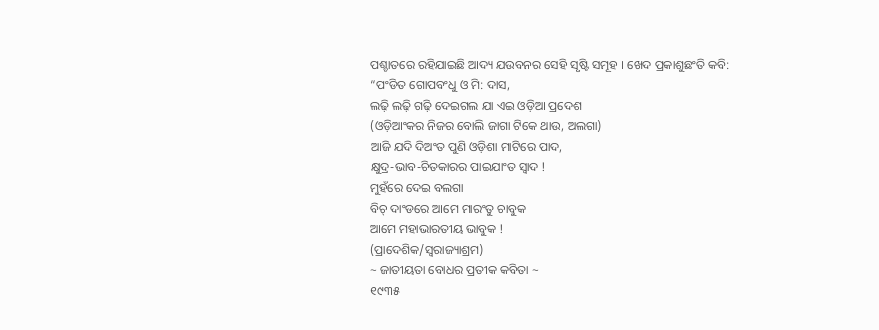ପଶ୍ଚାତରେ ରହିଯାଇଛି ଆଦ୍ୟ ଯଉବନର ସେହି ସୃଷ୍ଟି ସମୂହ । ଖେଦ ପ୍ରକାଶୁଛଂତି କବି:
“ପଂଡିତ ଗୋପବଂଧୁ ଓ ମି: ଦାସ,
ଲଢ଼ି ଲଢ଼ି ଗଢ଼ି ଦେଇଗଲ ଯା ଏଇ ଓଡ଼ିଆ ପ୍ରଦେଶ
(ଓଡ଼ିଆଂକର ନିଜର ବୋଲି ଜାଗା ଟିକେ ଥାଉ, ଅଲଗା)
ଆଜି ଯଦି ଦିଅଂତ ପୁଣି ଓଡ଼ିଶା ମାଟିରେ ପାଦ,
କ୍ଷୁଦ୍ର-ଭାବ-ଚିତକାରର ପାଇଯାଂତ ସ୍ଵାଦ !
ମୁହଁରେ ଦେଇ ବଲଗା
ବିଚ୍ ଦାଂଡରେ ଆମେ ମାରଂତୁ ଚାବୁକ
ଆମେ ମହାଭାରତୀୟ ଭାବୁକ !
(ପ୍ରାଦେଶିକ/ସ୍ଵରାଜ୍ୟାଶ୍ରମ)
~ ଜାତୀୟତା ବୋଧର ପ୍ରତୀକ କବିତା ~
୧୯୩୫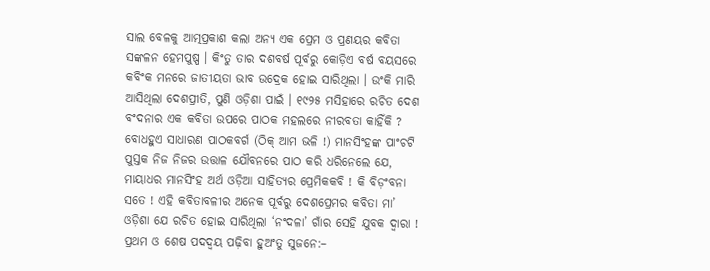ସାଲ ବେଳକୁ ଆତ୍ମପ୍ରକାଶ କଲା ଅନ୍ୟ ଏକ ପ୍ରେମ ଓ ପ୍ରଣୟର କବିତା ସଙ୍କଳନ ହେମପୁଷ୍ପ । କିଂତୁ ତାର ଦଶବର୍ଷ ପୂର୍ବରୁ କୋଡ଼ିଏ ବର୍ଷ ବୟସରେ କବିଂକ ମନରେ ଜାତୀୟତା ଭାବ ଉଦ୍ରେକ ହୋଇ ସାରିଥିଲା । ଉଂକି ମାରି ଆସିଥିଲା ଦେଶପ୍ରୀତି, ପୁଣି ଓଡ଼ିଶା ପାଇଁ । ୧୯୨୫ ମସିହାରେ ରଚିତ ଦେଶ ବଂଦନାର ଏକ କବିତା ଉପରେ ପାଠକ ମହଲରେ ନୀରବତା କାହିଁକି ? ବୋଧହୁଏ ସାଧାରଣ ପାଠକବର୍ଗ (ଠିକ୍ ଆମ ଭଳି !) ମାନସିଂହଙ୍କ ପାଂଚଟି ପୁସ୍ତକ ନିଜ ନିଜର ଉତ୍ତାଳ ଯୌବନରେ ପାଠ କରି ଧରିନେଲେ ଯେ, ମାୟାଧର ମାନସିଂହ ଅର୍ଥ ଓଡ଼ିଆ ସାହିତ୍ୟର ପ୍ରେମିକକବି ! କି ବିଡ଼ଂବନା ସତେ ! ଏହି କବିତାବଳୀର ଅନେକ ପୂର୍ବରୁ ଦେଶପ୍ରେମର କବିତା ମା’ ଓଡ଼ିଶା ଯେ ରଚିତ ହୋଇ ସାରିଥିଲା ‘ନଂଦଳା’ ଗାଁର ସେହି ଯୁବକ ଦ୍ଵାରା !
ପ୍ରଥମ ଓ ଶେଷ ପଦଦ୍ଵୟ ପଢ଼ିବା ହୁଅଂତୁ ସୁଜନେ:–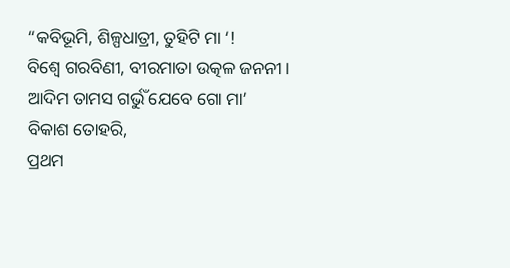“କବିଭୂମି, ଶିଳ୍ପଧାତ୍ରୀ, ତୁହିଟି ମା ‘!
ବିଶ୍ଵେ ଗରବିଣୀ, ବୀରମାତା ଉତ୍କଳ ଜନନୀ।
ଆଦିମ ତାମସ ଗର୍ଭୁଁ ଯେବେ ଗୋ ମା’
ବିକାଶ ତୋହରି,
ପ୍ରଥମ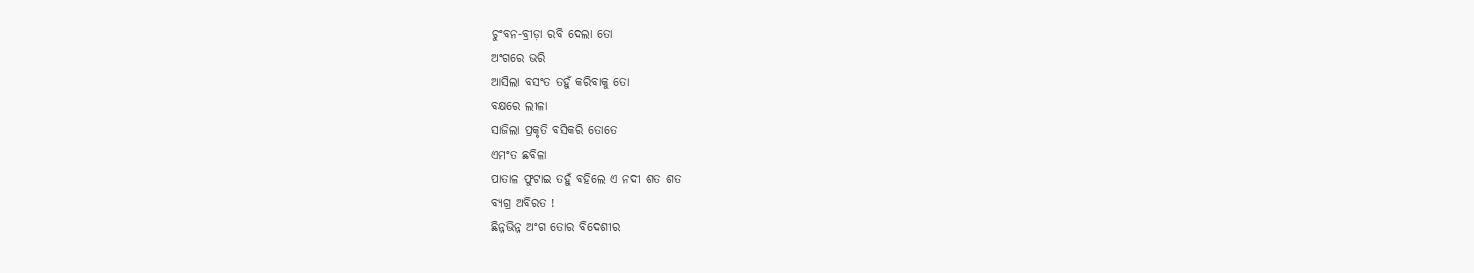ଚୁଂବନ-ବ୍ରୀଡ଼ା ରବି ଦେଲା ତୋ
ଅଂଗରେ ଭରି
ଆସିଲା ବସଂତ ତହୁଁ କରିବାକୁ ତୋ
ବକ୍ଷରେ ଲୀଳା
ସାଜିଲା ପ୍ରକୃତି ବସିକରି ତୋତେ
ଏମଂତ ଛବିଳା
ପାତାଳ ଫୁଟାଇ ତହୁଁ ବହିଲେ ଏ ନଦୀ ଶତ ଶତ
ବ୍ୟଗ୍ର ଅବିରତ !
ଛିନ୍ନଭିନ୍ନ ଅଂଗ ତୋର ବିଦେଶୀର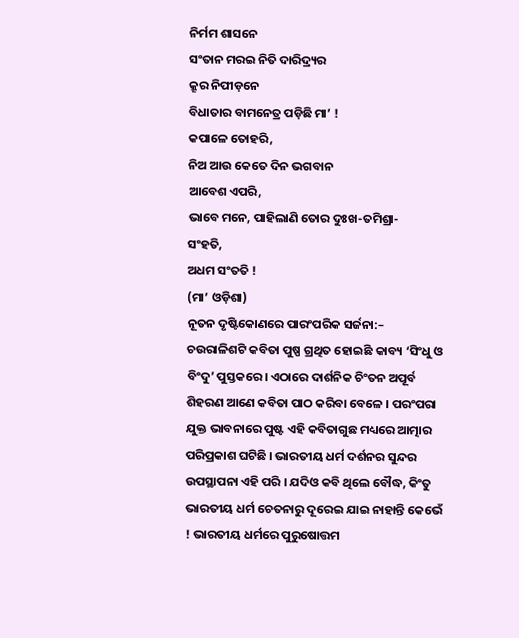ନିର୍ମମ ଶାସନେ
ସଂତାନ ମରଇ ନିତି ଦାରିଦ୍ର୍ୟର
କ୍ରୂର ନିପୀଡ଼ନେ
ବିଧାତାର ବାମନେତ୍ର ପଡ଼ିଛି ମା’ !
କପାଳେ ତୋହରି,
ନିଅ ଆଉ କେତେ ଦିନ ଭଗବାନ
ଆବେଶ ଏପରି,
ଭାବେ ମନେ, ପାହିଲାଣି ତୋର ଦୁଃଖ-ତମିଶ୍ରା-
ସଂହତି,
ଅଧମ ସଂତତି !
(ମା’ ଓଡ଼ିଶା)
ନୂତନ ଦୃଷ୍ଟିକୋଣରେ ପାରଂପରିକ ସର୍ଜନା:–
ଚଉରାଳିଶଟି କବିତା ପୁଷ୍ପ ଗ୍ରଥିତ ହୋଇଛି କାବ୍ୟ ‘ସିଂଧୁ ଓ ବିଂଦୁ’ ପୁସ୍ତକରେ । ଏଠାରେ ଦାର୍ଶନିକ ଚିଂତନ ଅପୂର୍ବ ଶିହରଣ ଆଣେ କବିତା ପାଠ କରିବା ବେଳେ । ପରଂପରା ଯୁକ୍ତ ଭାବନାରେ ପୁଷ୍ଟ ଏହି କବିତାଗୁଛ ମଧ୍ୟରେ ଆତ୍ମାର ପରିପ୍ରକାଶ ଘଟିଛି । ଭାରତୀୟ ଧର୍ମ ଦର୍ଶନର ସୁନ୍ଦର ଉପସ୍ଥାପନା ଏହି ପରି । ଯଦିଓ କବି ଥିଲେ ବୌଦ୍ଧ, କିଂତୁ ଭାରତୀୟ ଧର୍ମ ଚେତନାରୁ ଦୂରେଇ ଯାଇ ନାହାନ୍ତି କେଭେଁ ! ଭାରତୀୟ ଧର୍ମରେ ପୁରୁଷୋତ୍ତମ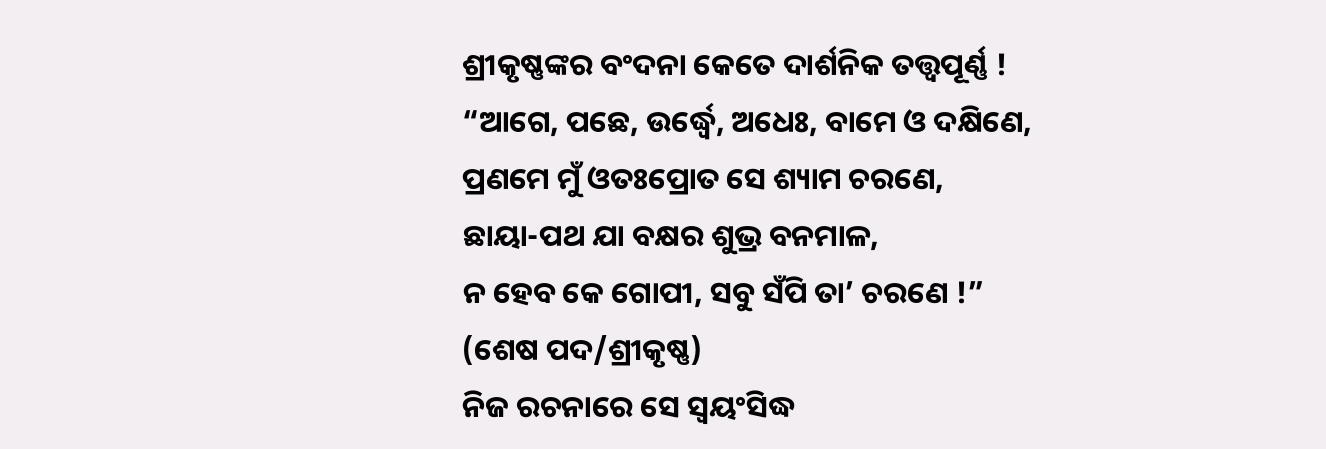ଶ୍ରୀକୃଷ୍ଣଙ୍କର ବଂଦନା କେତେ ଦାର୍ଶନିକ ତତ୍ତ୍ଵପୂର୍ଣ୍ଣ !
“ଆଗେ, ପଛେ, ଉର୍ଦ୍ଧ୍ଵେ, ଅଧେଃ, ବାମେ ଓ ଦକ୍ଷିଣେ,
ପ୍ରଣମେ ମୁଁ ଓତଃପ୍ରୋତ ସେ ଶ୍ୟାମ ଚରଣେ,
ଛାୟା-ପଥ ଯା ବକ୍ଷର ଶୁଭ୍ର ବନମାଳ,
ନ ହେବ କେ ଗୋପୀ, ସବୁ ସଁପି ତା’ ଚରଣେ !”
(ଶେଷ ପଦ/ଶ୍ରୀକୃଷ୍ଣ)
ନିଜ ରଚନାରେ ସେ ସ୍ଵୟଂସିଦ୍ଧ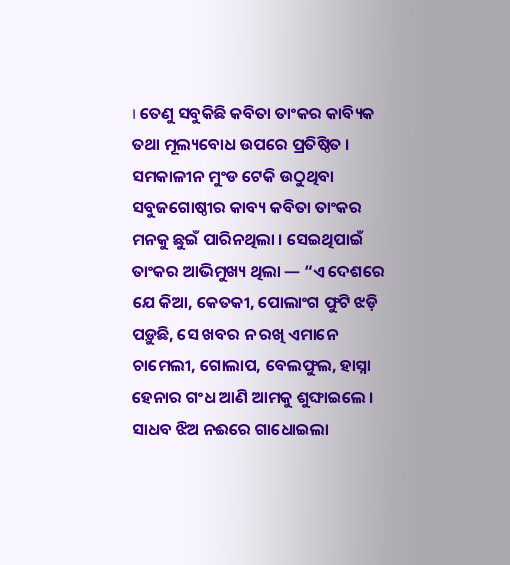। ତେଣୁ ସବୁକିଛି କବିତା ତାଂକର କାବ୍ୟିକ ତଥା ମୂଲ୍ୟବୋଧ ଉପରେ ପ୍ରତିଷ୍ଠିତ । ସମକାଳୀନ ମୁଂଡ ଟେକି ଉଠୁଥିବା ସବୁଜଗୋଷ୍ଠୀର କାବ୍ୟ କବିତା ତାଂକର ମନକୁ ଛୁଇଁ ପାରିନଥିଲା । ସେଇଥିପାଇଁ ତାଂକର ଆଭିମୁଖ୍ୟ ଥିଲା — “ଏ ଦେଶରେ ଯେ କିଆ, କେତକୀ, ପୋଲାଂଗ ଫୁଟି ଝଡ଼ି ପଡ଼ୁଛି, ସେ ଖବର ନ ରଖି ଏମାନେ ଚାମେଲୀ, ଗୋଲାପ, ବେଲଫୁଲ, ହାସ୍ନା ହେନାର ଗଂଧ ଆଣି ଆମକୁ ଶୁଙ୍ଘାଇଲେ । ସାଧବ ଝିଅ ନଈରେ ଗାଧୋଇଲା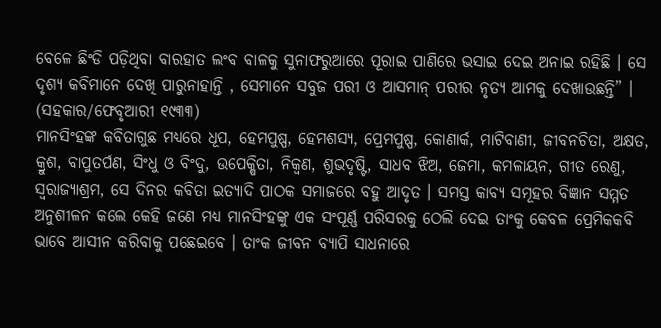ବେଳେ ଛିଂଡି ପଡ଼ିଥିବା ବାରହାତ ଲଂବ ବାଳକୁ ସୁନାଫରୁଆରେ ପୂରାଇ ପାଣିରେ ଭସାଇ ଦେଇ ଅନାଇ ରହିଛି । ସେ ଦୃଶ୍ୟ କବିମାନେ ଦେଖି ପାରୁନାହାନ୍ତି , ସେମାନେ ସବୁଜ ପରୀ ଓ ଆସମାନ୍ ପରୀର ନୃତ୍ୟ ଆମକୁ ଦେଖାଉଛନ୍ତି” । (ସହକାର/ଫେବୃଆରୀ ୧୯୩୩)
ମାନସିଂହଙ୍କ କବିତାଗୁଛ ମଧ୍ୟରେ ଧୂପ, ହେମପୁଷ୍ପ, ହେମଶସ୍ୟ, ପ୍ରେମପୁଷ୍ପ, କୋଣାର୍କ, ମାଟିବାଣୀ, ଜୀବନଚିତା, ଅକ୍ଷତ, କ୍ରୁଶ, ବାପୁତର୍ପଣ, ସିଂଧୁ ଓ ବିଂଦୁ, ଉପେକ୍ଷିତା, ନିକ୍ଵଣ, ଶୁଭଦୃଷ୍ଟି, ସାଧବ ଝିଅ, ଜେମା, କମଳାୟନ, ଗୀତ ରେଣୁ, ସ୍ଵରାଜ୍ୟାଶ୍ରମ, ସେ ଦିନର କବିତା ଇତ୍ୟାଦି ପାଠକ ସମାଜରେ ବହୁ ଆଦୃତ । ସମସ୍ତ କାବ୍ୟ ସମୂହର ବିଜ୍ଞାନ ସମ୍ମତ ଅନୁଶୀଳନ କଲେ କେହି ଜଣେ ମଧ୍ୟ ମାନସିଂହଙ୍କୁ ଏକ ସଂପୂର୍ଣ୍ଣ ପରିସରକୁ ଠେଲି ଦେଇ ତାଂକୁ କେବଳ ପ୍ରେମିକକବି ଭାବେ ଆସୀନ କରିବାକୁ ପଛେଇବେ । ତାଂକ ଜୀବନ ବ୍ୟାପି ସାଧନାରେ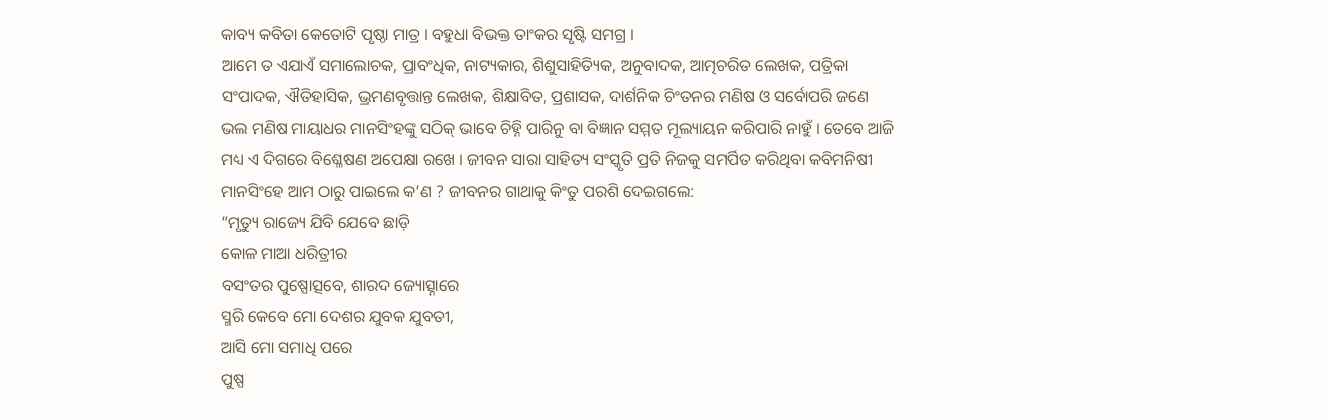କାବ୍ୟ କବିତା କେତୋଟି ପୃଷ୍ଠା ମାତ୍ର । ବହୁଧା ବିଭକ୍ତ ତାଂକର ସୃଷ୍ଟି ସମଗ୍ର ।
ଆମେ ତ ଏଯାଏଁ ସମାଲୋଚକ, ପ୍ରାବଂଧିକ, ନାଟ୍ୟକାର, ଶିଶୁସାହିତ୍ୟିକ, ଅନୁବାଦକ, ଆତ୍ମଚରିତ ଲେଖକ, ପତ୍ରିକା ସଂପାଦକ, ଐତିହାସିକ, ଭ୍ରମଣବୃତ୍ତାନ୍ତ ଲେଖକ, ଶିକ୍ଷାବିତ, ପ୍ରଶାସକ, ଦାର୍ଶନିକ ଚିଂତନର ମଣିଷ ଓ ସର୍ବୋପରି ଜଣେ ଭଲ ମଣିଷ ମାୟାଧର ମାନସିଂହଙ୍କୁ ସଠିକ୍ ଭାବେ ଚିହ୍ନି ପାରିନୁ ବା ବିଜ୍ଞାନ ସମ୍ମତ ମୂଲ୍ୟାୟନ କରିପାରି ନାହୁଁ । ତେବେ ଆଜି ମଧ୍ୟ ଏ ଦିଗରେ ବିଶ୍ଳେଷଣ ଅପେକ୍ଷା ରଖେ । ଜୀବନ ସାରା ସାହିତ୍ୟ ସଂସ୍କୃତି ପ୍ରତି ନିଜକୁ ସମର୍ପିତ କରିଥିବା କବିମନିଷୀ ମାନସିଂହେ ଆମ ଠାରୁ ପାଇଲେ କ’ଣ ? ଜୀବନର ଗାଥାକୁ କିଂତୁ ପରଶି ଦେଇଗଲେ:
“ମୃତ୍ୟୁ ରାଜ୍ୟେ ଯିବି ଯେବେ ଛାଡ଼ି
କୋଳ ମାଆ ଧରିତ୍ରୀର
ବସଂତର ପୁଷ୍ପୋତ୍ସବେ, ଶାରଦ ଜ୍ୟୋତ୍ସ୍ନାରେ
ସ୍ମରି କେବେ ମୋ ଦେଶର ଯୁବକ ଯୁବତୀ,
ଆସି ମୋ ସମାଧି ପରେ
ପୁଷ୍ପ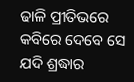ଢାଳି ପ୍ରୀତିଭରେ
କବିରେ ଦେବେ ସେ ଯଦି ଶ୍ରଦ୍ଧାର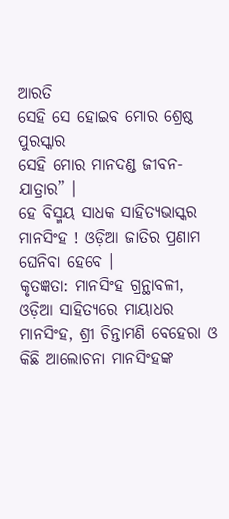ଆରତି
ସେହି ସେ ହୋଇବ ମୋର ଶ୍ରେଷ୍ଠ ପୁରସ୍କାର
ସେହି ମୋର ମାନଦଣ୍ଡ ଜୀବନ-ଯାତ୍ରାର” ।
ହେ ବିସ୍ମୟ ସାଧକ ସାହିତ୍ୟଭାସ୍କର ମାନସିଂହ ! ଓଡ଼ିଆ ଜାତିର ପ୍ରଣାମ ଘେନିବା ହେବେ ।
କୃତଜ୍ଞତା: ମାନସିଂହ ଗ୍ରନ୍ଥାବଳୀ, ଓଡ଼ିଆ ସାହିତ୍ୟରେ ମାୟାଧର ମାନସିଂହ, ଶ୍ରୀ ଚିନ୍ତାମଣି ବେହେରା ଓ କିଛି ଆଲୋଚନା ମାନସିଂହଙ୍କ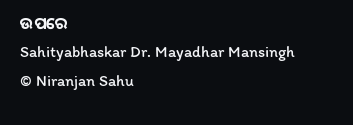ଉପରେ
Sahityabhaskar Dr. Mayadhar Mansingh
© Niranjan Sahu